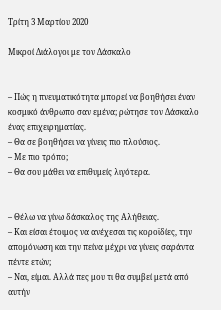Τρίτη 3 Μαρτίου 2020

Μικροί Διάλογοι με τον Δάσκαλο


– Πώς η πνευματικότητα μπορεί να βοηθήσει έναν κοσμικό άνθρωπο σαν εμένα; ρώτησε τον Δάσκαλο ένας επιχειρηματίας.
– Θα σε βοηθήσει να γίνεις πιο πλούσιος.
– Με πιο τρόπο;
– Θα σου μάθει να επιθυμείς λιγότερα.


– Θέλω να γίνω δάσκαλος της Αλήθειας.
– Και είσαι έτοιμος να ανέχεσαι τις κοροϊδίες, την απομόνωση και την πείνα μέχρι να γίνεις σαράντα πέντε ετών;
– Ναι, είμαι. Αλλά πες μου τι θα συμβεί μετά από αυτήν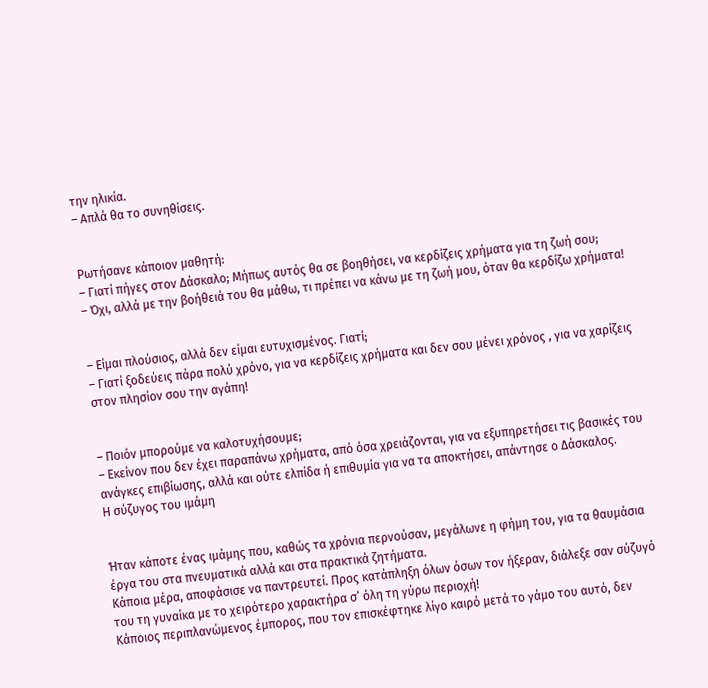την ηλικία.
– Απλά θα το συνηθίσεις.


Ρωτήσανε κάποιον μαθητή:
– Γιατί πήγες στον Δάσκαλο; Μήπως αυτός θα σε βοηθήσει, να κερδίζεις χρήματα για τη ζωή σου;
– Όχι, αλλά με την βοήθειά του θα μάθω, τι πρέπει να κάνω με τη ζωή μου, όταν θα κερδίζω χρήματα!


– Είμαι πλούσιος, αλλά δεν είμαι ευτυχισμένος. Γιατί;
– Γιατί ξοδεύεις πάρα πολύ χρόνο, για να κερδίζεις χρήματα και δεν σου μένει χρόνος , για να χαρίζεις στον πλησίον σου την αγάπη!


– Ποιόν μπορούμε να καλοτυχήσουμε;
– Εκείνον που δεν έχει παραπάνω χρήματα, από όσα χρειάζονται, για να εξυπηρετήσει τις βασικές του ανάγκες επιβίωσης, αλλά και ούτε ελπίδα ή επιθυμία για να τα αποκτήσει, απάντησε ο Δάσκαλος.
Η σύζυγος του ιμάμη


Ήταν κάποτε ένας ιμάμης που, καθώς τα χρόνια περνούσαν, μεγάλωνε η φήμη του, για τα θαυμάσια έργα του στα πνευματικά αλλά και στα πρακτικά ζητήματα.
Κάποια μέρα, αποφάσισε να παντρευτεί. Προς κατάπληξη όλων όσων τον ήξεραν, διάλεξε σαν σύζυγό του τη γυναίκα με το χειρότερο χαρακτήρα σ’ όλη τη γύρω περιοχή!
Κάποιος περιπλανώμενος έμπορος, που τον επισκέφτηκε λίγο καιρό μετά το γάμο του αυτό, δεν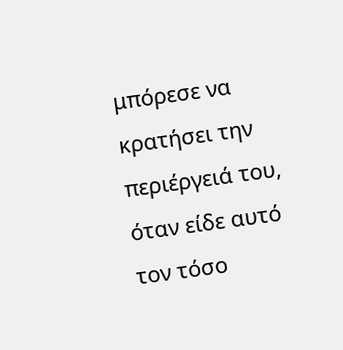μπόρεσε να κρατήσει την περιέργειά του, όταν είδε αυτό τον τόσο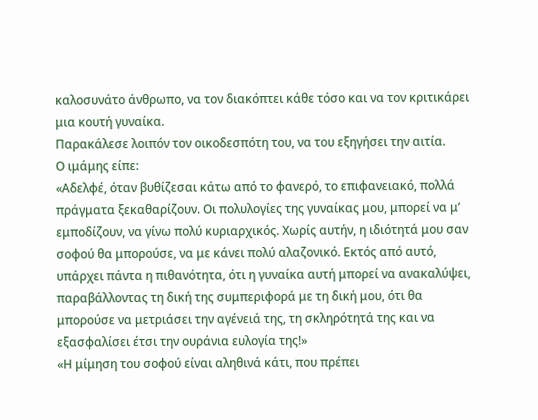καλοσυνάτο άνθρωπο, να τον διακόπτει κάθε τόσο και να τον κριτικάρει μια κουτή γυναίκα.
Παρακάλεσε λοιπόν τον οικοδεσπότη του, να του εξηγήσει την αιτία.
Ο ιμάμης είπε:
«Αδελφέ, όταν βυθίζεσαι κάτω από το φανερό, το επιφανειακό, πολλά πράγματα ξεκαθαρίζουν. Οι πολυλογίες της γυναίκας μου, μπορεί να μ’ εμποδίζουν, να γίνω πολύ κυριαρχικός. Χωρίς αυτήν, η ιδιότητά μου σαν σοφού θα μπορούσε, να με κάνει πολύ αλαζονικό. Εκτός από αυτό, υπάρχει πάντα η πιθανότητα, ότι η γυναίκα αυτή μπορεί να ανακαλύψει, παραβάλλοντας τη δική της συμπεριφορά με τη δική μου, ότι θα μπορούσε να μετριάσει την αγένειά της, τη σκληρότητά της και να εξασφαλίσει έτσι την ουράνια ευλογία της!»
«Η μίμηση του σοφού είναι αληθινά κάτι, που πρέπει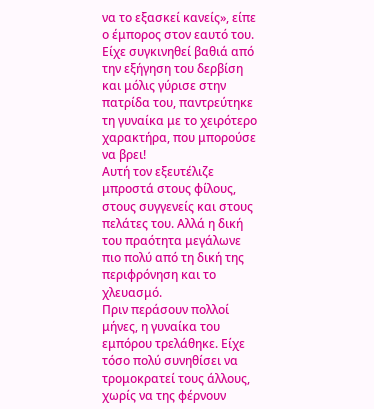να το εξασκεί κανείς», είπε ο έμπορος στον εαυτό του. Είχε συγκινηθεί βαθιά από την εξήγηση του δερβίση και μόλις γύρισε στην πατρίδα του, παντρεύτηκε τη γυναίκα με το χειρότερο χαρακτήρα, που μπορούσε να βρει!
Αυτή τον εξευτέλιζε μπροστά στους φίλους, στους συγγενείς και στους πελάτες του. Αλλά η δική του πραότητα μεγάλωνε πιο πολύ από τη δική της περιφρόνηση και το χλευασμό.
Πριν περάσουν πολλοί μήνες, η γυναίκα του εμπόρου τρελάθηκε. Είχε τόσο πολύ συνηθίσει να τρομοκρατεί τους άλλους, χωρίς να της φέρνουν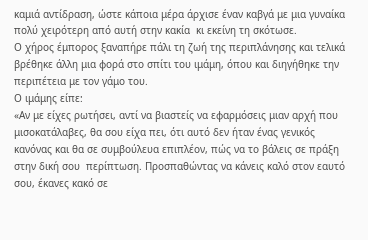καμιά αντίδραση, ώστε κάποια μέρα άρχισε έναν καβγά με μια γυναίκα πολύ χειρότερη από αυτή στην κακία  κι εκείνη τη σκότωσε.
Ο χήρος έμπορος ξαναπήρε πάλι τη ζωή της περιπλάνησης και τελικά βρέθηκε άλλη μια φορά στο σπίτι του ιμάμη, όπου και διηγήθηκε την περιπέτεια με τον γάμο του.
Ο ιμάμης είπε:
«Αν με είχες ρωτήσει, αντί να βιαστείς να εφαρμόσεις μιαν αρχή που μισοκατάλαβες, θα σου είχα πει, ότι αυτό δεν ήταν ένας γενικός κανόνας και θα σε συμβούλευα επιπλέον, πώς να το βάλεις σε πράξη στην δική σου  περίπτωση. Προσπαθώντας να κάνεις καλό στον εαυτό σου, έκανες κακό σε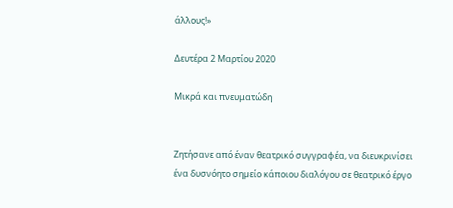άλλους!»

Δευτέρα 2 Μαρτίου 2020

Μικρά και πνευματώδη


Ζητήσανε από έναν θεατρικό συγγραφέα, να διευκρινίσει ένα δυσνόητο σηµείο κάποιου διαλόγου σε θεατρικό έργο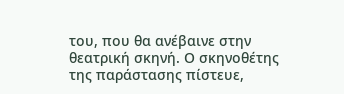του, που θα ανέβαινε στην θεατρική σκηνή. Ο σκηνοθέτης της παράστασης πίστευε,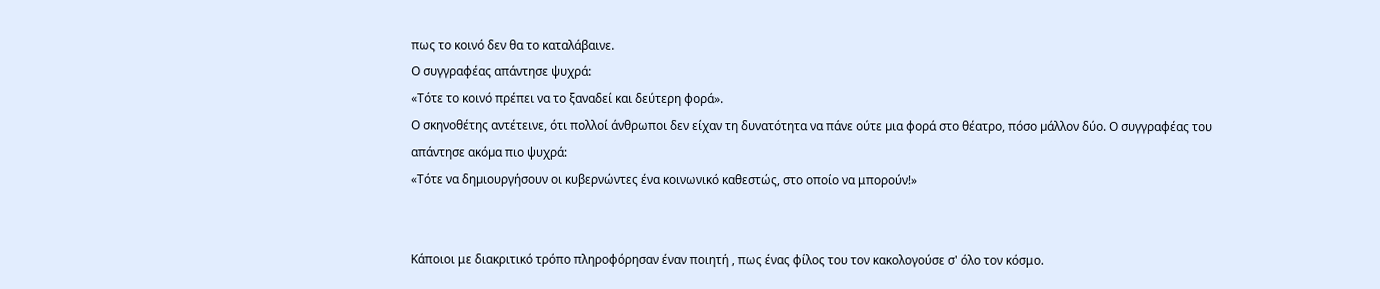πως το κοινό δεν θα το καταλάβαινε.
Ο συγγραφέας απάντησε ψυχρά:
«Τότε το κοινό πρέπει να το ξαναδεί και δεύτερη φορά».
Ο σκηνοθέτης αντέτεινε, ότι πολλοί άνθρωποι δεν είχαν τη δυνατότητα να πάνε ούτε µια φορά στο θέατρο, πόσο µάλλον δύο. Ο συγγραφέας του απάντησε ακόµα πιο ψυχρά:
«Τότε να δηµιουργήσουν οι κυβερνώντες ένα κοινωνικό καθεστώς, στο οποίο να μπορούν!»


Κάποιοι με διακριτικό τρόπο πληροφόρησαν έναν ποιητή , πως ένας φίλος του τον κακολογούσε σ' όλο τον κόσμο.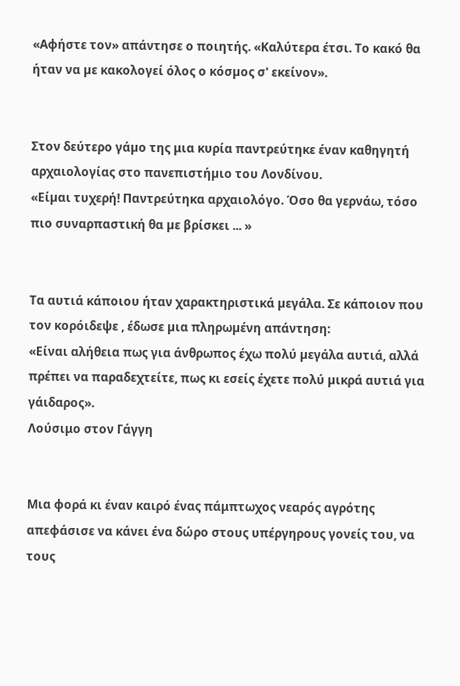«Αφήστε τον» απάντησε ο ποιητής. «Καλύτερα έτσι. Το κακό θα ήταν να µε κακολογεί όλος ο κόσµος σ' εκείνον».


Στον δεύτερο γάµο της μια κυρία παντρεύτηκε έναν καθηγητή αρχαιολογίας στο πανεπιστήµιο του Λονδίνου.
«Είµαι τυχερή! Παντρεύτηκα αρχαιολόγο. Όσο θα γερνάω, τόσο πιο συναρπαστική θα µε βρίσκει ... »


Τα αυτιά κάποιου ήταν χαρακτηριστικά µεγάλα. Σε κάποιον που τον κορόιδεψε , έδωσε µια πληρωµένη απάντηση:
«Είναι αλήθεια πως για άνθρωπος έχω πολύ µεγάλα αυτιά, αλλά πρέπει να παραδεχτείτε, πως κι εσείς έχετε πολύ µικρά αυτιά για γάιδαρος».
Λούσιμο στον Γάγγη


Μια φορά κι έναν καιρό ένας πάμπτωχος νεαρός αγρότης απεφάσισε να κάνει ένα δώρο στους υπέργηρους γονείς του, να τους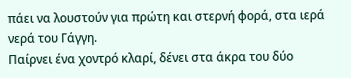πάει να λουστούν για πρώτη και στερνή φορά, στα ιερά νερά του Γάγγη.
Παίρνει ένα χοντρό κλαρί, δένει στα άκρα του δύο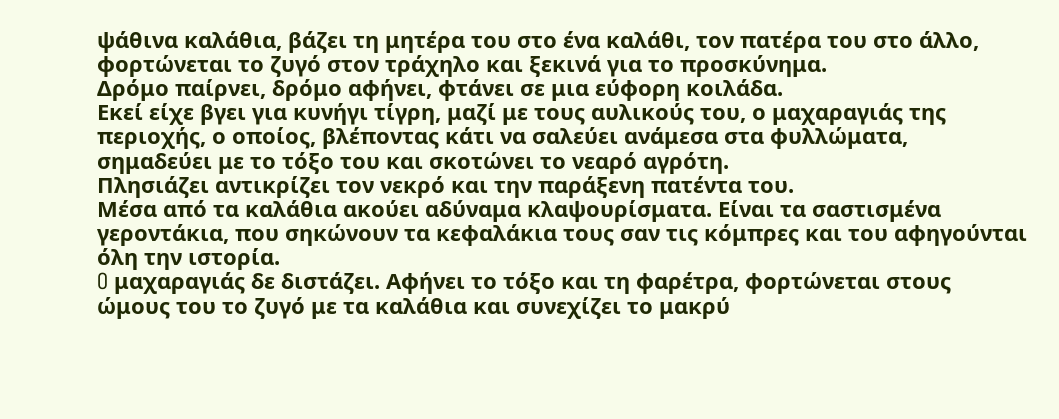ψάθινα καλάθια, βάζει τη μητέρα του στο ένα καλάθι, τον πατέρα του στο άλλο, φορτώνεται το ζυγό στον τράχηλο και ξεκινά για το προσκύνημα.
Δρόμο παίρνει, δρόμο αφήνει, φτάνει σε μια εύφορη κοιλάδα.
Eκεί είχε βγει για κυνήγι τίγρη, μαζί με τους αυλικούς του, ο μαχαραγιάς της περιοχής, ο οποίος, βλέποντας κάτι να σαλεύει ανάμεσα στα φυλλώματα, σημαδεύει με το τόξο του και σκοτώνει το νεαρό αγρότη.
Πλησιάζει αντικρίζει τον νεκρό και την παράξενη πατέντα του.
Mέσα από τα καλάθια ακούει αδύναμα κλαψουρίσματα. Eίναι τα σαστισμένα γεροντάκια, που σηκώνουν τα κεφαλάκια τους σαν τις κόμπρες και του αφηγούνται όλη την ιστορία.
O μαχαραγιάς δε διστάζει. Aφήνει το τόξο και τη φαρέτρα, φορτώνεται στους ώμους του το ζυγό με τα καλάθια και συνεχίζει το μακρύ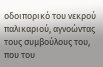οδοιπορικό του νεκρού παλικαριού, αγνοώντας τους συμβούλους του, που του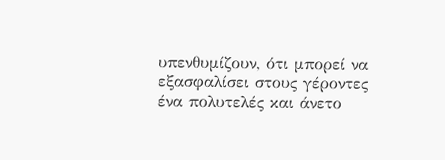υπενθυμίζουν, ότι μπορεί να εξασφαλίσει στους γέροντες ένα πολυτελές και άνετο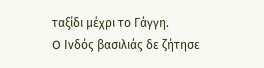ταξίδι μέχρι το Γάγγη.
O Ινδός βασιλιάς δε ζήτησε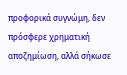προφορικά συγνώμη, δεν πρόσφερε χρηματική αποζημίωση, αλλά σήκωσε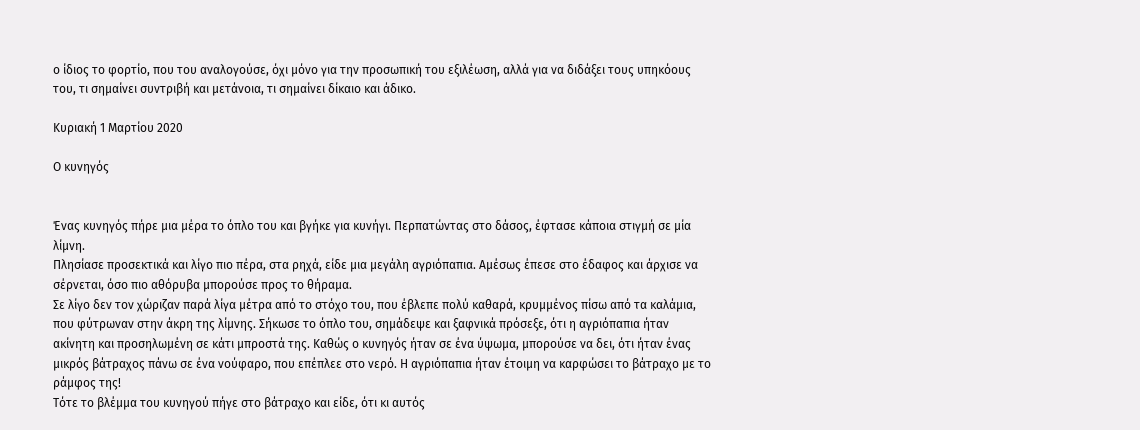ο ίδιος το φορτίο, που του αναλογούσε, όχι μόνο για την προσωπική του εξιλέωση, αλλά για να διδάξει τους υπηκόους του, τι σημαίνει συντριβή και μετάνοια, τι σημαίνει δίκαιο και άδικο.

Κυριακή 1 Μαρτίου 2020

Ο κυνηγός


Ένας κυνηγός πήρε µια µέρα το όπλο του και βγήκε για κυνήγι. Περπατώντας στο δάσος, έφτασε κάποια στιγµή σε µία λίµνη.
Πλησίασε προσεκτικά και λίγο πιο πέρα, στα ρηχά, είδε µια µεγάλη αγριόπαπια. Αµέσως έπεσε στο έδαφος και άρχισε να σέρνεται, όσο πιο αθόρυβα µπορούσε προς το θήραµα.
Σε λίγο δεν τον χώριζαν παρά λίγα µέτρα από το στόχο του, που έβλεπε πολύ καθαρά, κρυµµένος πίσω από τα καλάµια, που φύτρωναν στην άκρη της λίµνης. Σήκωσε το όπλο του, σηµάδεψε και ξαφνικά πρόσεξε, ότι η αγριόπαπια ήταν ακίνητη και προσηλωµένη σε κάτι µπροστά της. Καθώς ο κυνηγός ήταν σε ένα ύψωµα, µπορούσε να δει, ότι ήταν ένας µικρός βάτραχος πάνω σε ένα νούφαρο, που επέπλεε στο νερό. Η αγριόπαπια ήταν έτοιµη να καρφώσει το βάτραχο µε το ράµφος της!
Τότε το βλέµµα του κυνηγού πήγε στο βάτραχο και είδε, ότι κι αυτός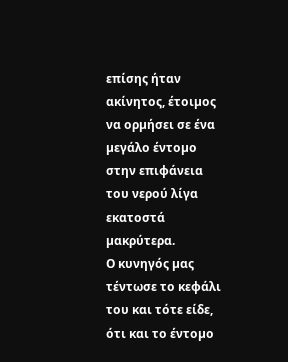επίσης ήταν ακίνητος, έτοιµος να ορµήσει σε ένα µεγάλο έντοµο στην επιφάνεια του νερού λίγα εκατοστά µακρύτερα.
Ο κυνηγός µας τέντωσε το κεφάλι του και τότε είδε, ότι και το έντοµο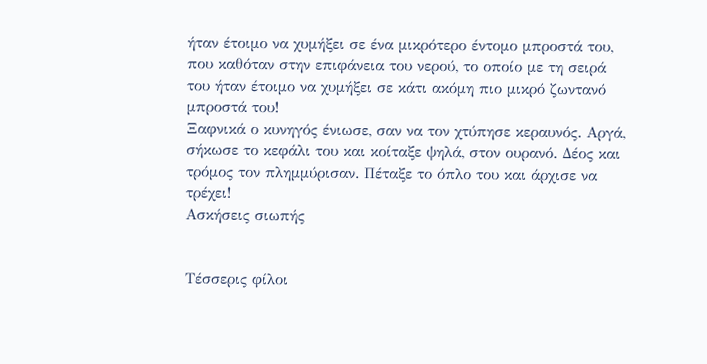ήταν έτοιµο να χυµήξει σε ένα µικρότερο έντοµο µπροστά του, που καθόταν στην επιφάνεια του νερού, το οποίο µε τη σειρά του ήταν έτοιµο να χυµήξει σε κάτι ακόµη πιο µικρό ζωντανό µπροστά του!
Ξαφνικά ο κυνηγός ένιωσε, σαν να τον χτύπησε κεραυνός. Αργά, σήκωσε το κεφάλι του και κοίταξε ψηλά, στον ουρανό. Δέος και τρόµος τον πληµµύρισαν. Πέταξε το όπλο του και άρχισε να τρέχει!
Ασκήσεις σιωπής


Τέσσερις φίλοι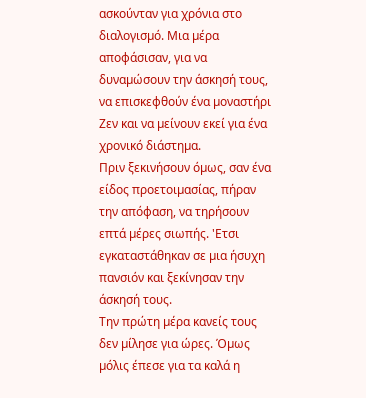ασκούνταν για χρόνια στο διαλογισµό. Μια µέρα αποφάσισαν, για να δυναµώσουν την άσκησή τους, να επισκεφθούν ένα µοναστήρι Ζεν και να µείνουν εκεί για ένα χρονικό διάστηµα.
Πριν ξεκινήσουν όµως, σαν ένα είδος προετοιµασίας, πήραν την απόφαση, να τηρήσουν επτά µέρες σιωπής. 'Ετσι εγκαταστάθηκαν σε µια ήσυχη πανσιόν και ξεκίνησαν την άσκησή τους.
Την πρώτη µέρα κανείς τους δεν µίλησε για ώρες. Όµως µόλις έπεσε για τα καλά η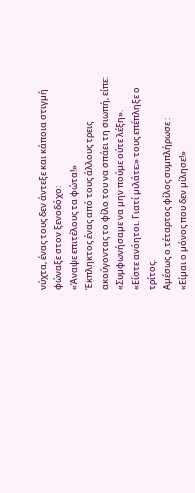νύχτα, ένας τους δεν άντεξε και κάποια στιγµή φώναξε στον ξενοδόχο:
«Άναψε επιτέλους τα φώτα!»
Έκπληκτος ένας από τους άλλους τρεις ακούγοντας το φίλο του να σπάει τη σιωπή, είπε:
«Συµφωνήσαµε να µην πούµε ούτε λέξη».
«Είστε ανόητοι. Γιατί µιλάτε;» τους επέπληξε ο τρίτος.
Αμέσως ο τέταρτος φίλος συμπλήρωσε :
«Είµαι ο µόνος που δεν µίλησε!»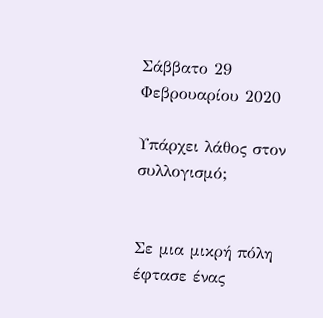Σάββατο 29 Φεβρουαρίου 2020

Υπάρχει λάθος στον συλλογισμό;


Σε μια μικρή πόλη έφτασε ένας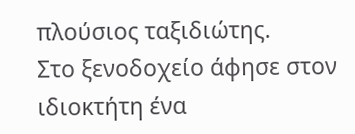πλούσιος ταξιδιώτης.
Στο ξενοδοχείο άφησε στον ιδιοκτήτη ένα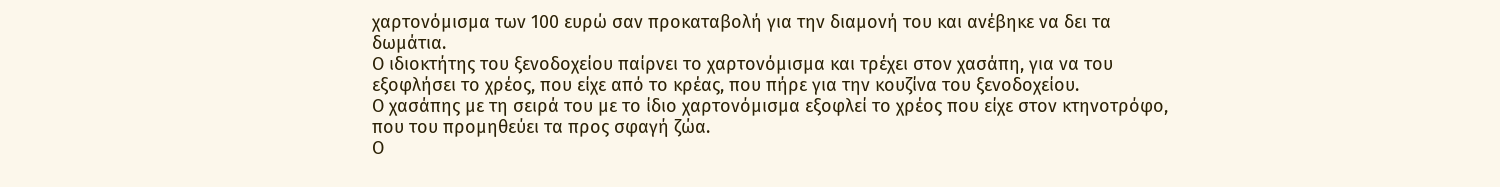χαρτονόμισμα των 100 ευρώ σαν προκαταβολή για την διαμονή του και ανέβηκε να δει τα δωμάτια.
Ο ιδιοκτήτης του ξενοδοχείου παίρνει το χαρτονόμισμα και τρέχει στον χασάπη, για να του εξοφλήσει το χρέος, που είχε από το κρέας, που πήρε για την κουζίνα του ξενοδοχείου.
Ο χασάπης με τη σειρά του με το ίδιο χαρτονόμισμα εξοφλεί το χρέος που είχε στον κτηνοτρόφο, που του προμηθεύει τα προς σφαγή ζώα.
Ο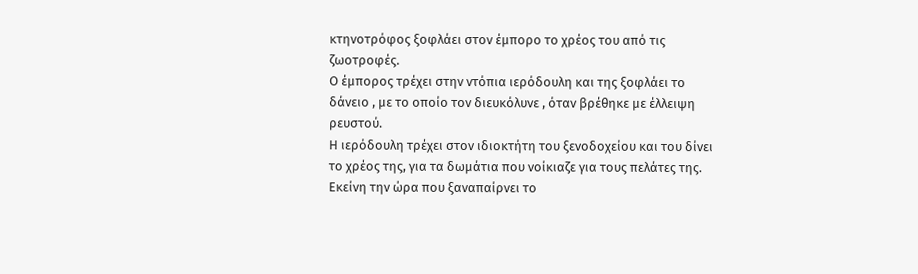κτηνοτρόφος ξοφλάει στον έμπορο το χρέος του από τις ζωοτροφές.
Ο έμπορος τρέχει στην ντόπια ιερόδουλη και της ξοφλάει το δάνειο , με το οποίο τον διευκόλυνε , όταν βρέθηκε με έλλειψη ρευστού.
Η ιερόδουλη τρέχει στον ιδιοκτήτη του ξενοδοχείου και του δίνει το χρέος της, για τα δωμάτια που νοίκιαζε για τους πελάτες της.
Εκείνη την ώρα που ξαναπαίρνει το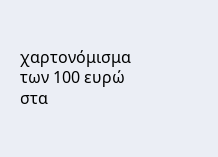χαρτονόμισμα των 100 ευρώ στα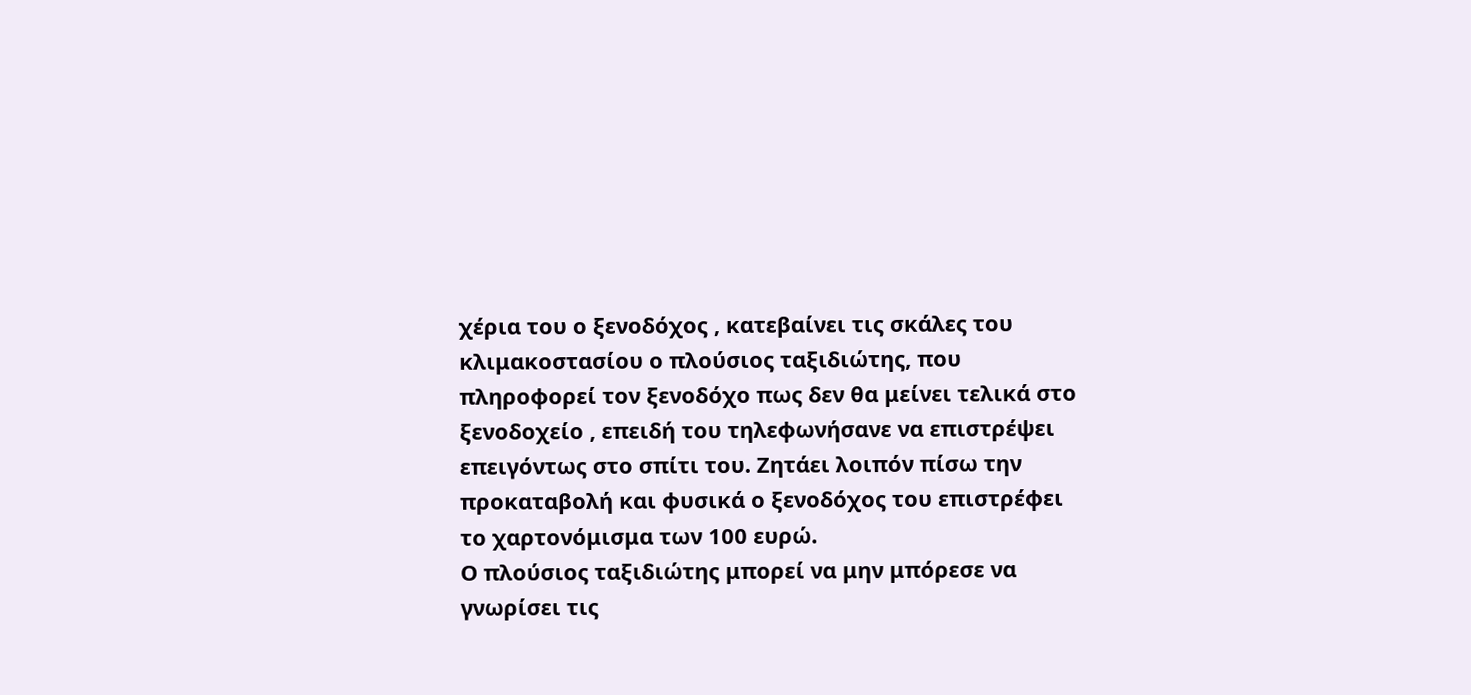χέρια του ο ξενοδόχος , κατεβαίνει τις σκάλες του κλιμακοστασίου ο πλούσιος ταξιδιώτης, που πληροφορεί τον ξενοδόχο πως δεν θα μείνει τελικά στο ξενοδοχείο , επειδή του τηλεφωνήσανε να επιστρέψει επειγόντως στο σπίτι του. Ζητάει λοιπόν πίσω την προκαταβολή και φυσικά ο ξενοδόχος του επιστρέφει το χαρτονόμισμα των 100 ευρώ.
Ο πλούσιος ταξιδιώτης μπορεί να μην μπόρεσε να γνωρίσει τις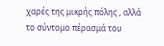χαρές της μικρής πόλης , αλλά το σύντομο πέρασμά του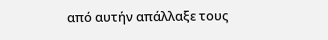από αυτήν απάλλαξε τους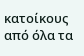κατοίκους από όλα τα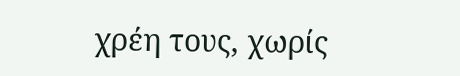χρέη τους, χωρίς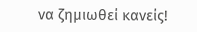να ζημιωθεί κανείς!